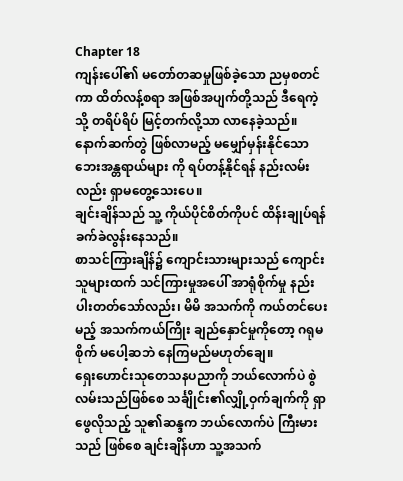Chapter 18
ကျန်းပေါ်၏ မတော်တဆမှုဖြစ်ခဲ့သော ညမှစတင်ကာ ထိတ်လန့်စရာ အဖြစ်အပျက်တို့သည် ဒီရေကဲ့သို့ တရိပ်ရိပ် မြင့်တက်လို့သာ လာနေခဲ့သည်။ နောက်ဆက်တွဲ ဖြစ်လာမည့် မမျှော်မှန်းနိုင်သော ဘေးအန္တရာယ်များ ကို ရပ်တန့်နိုင်ရန် နည်းလမ်းလည်း ရှာမတွေ့သေးပေ။
ချင်းချိန်သည် သူ့ ကိုယ်ပိုင်စိတ်ကိုပင် ထိန်းချုပ်ရန် ခက်ခဲလွန်းနေသည်။
စာသင်ကြားချိန်၌ ကျောင်းသားများသည် ကျောင်းသူများထက် သင်ကြားမှုအပေါ် အာရုံစိုက်မှု နည်းပါးတတ်သော်လည်း၊ မိမိ အသက်ကို ကယ်တင်ပေးမည့် အသက်ကယ်ကြိုး ချည်နှောင်မှုကိုတော့ ဂရုမစိုက် မပေါ့ဆဘဲ နေကြမည်မဟုတ်ချေ။
ရှေးဟောင်းသုတေသနပညာကို ဘယ်လောက်ပဲ စွဲလမ်းသည်ဖြစ်စေ သင်္ချိုင်း၏လျှို့ဝှက်ချက်ကို ရှာဖွေလိုသည့် သူ၏ဆန္ဒက ဘယ်လောက်ပဲ ကြီးမားသည် ဖြစ်စေ ချင်းချိန်ဟာ သူ့အသက်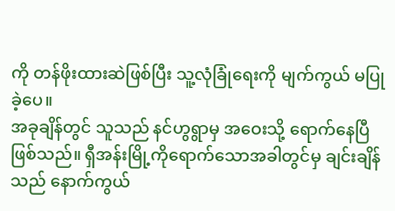ကို တန်ဖိုးထားဆဲဖြစ်ပြီး သူ့လုံခြုံရေးကို မျက်ကွယ် မပြုခဲ့ပေ။
အခုချိန်တွင် သူသည် နင်ဟွရွာမှ အဝေးသို့ ရောက်နေပြီ ဖြစ်သည်။ ရှီအန်းမြို့ကိုရောက်သောအခါတွင်မှ ချင်းချိန်သည် နောက်ကွယ်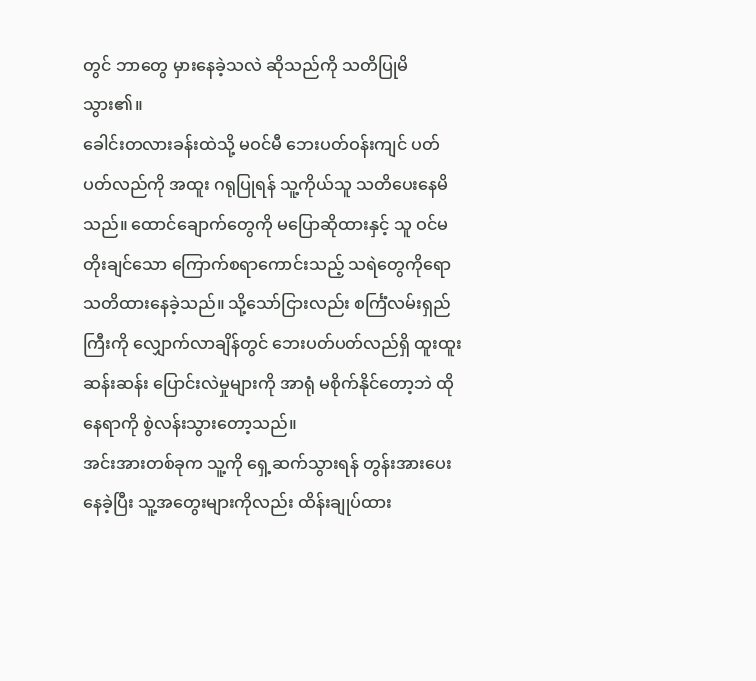တွင် ဘာတွေ မှားနေခဲ့သလဲ ဆိုသည်ကို သတိပြုမိသွား၏။
ခေါင်းတလားခန်းထဲသို့ မဝင်မီ ဘေးပတ်ဝန်းကျင် ပတ်ပတ်လည်ကို အထူး ဂရုပြုရန် သူ့ကိုယ်သူ သတိပေးနေမိသည်။ ထောင်ချောက်တွေကို မပြောဆိုထားနှင့် သူ ဝင်မတိုးချင်သော ကြောက်စရာကောင်းသည့် သရဲတွေကိုရော သတိထားနေခဲ့သည်။ သို့သော်ငြားလည်း စင်္ကြံလမ်းရှည်ကြီးကို လျှောက်လာချိန်တွင် ဘေးပတ်ပတ်လည်ရှိ ထူးထူးဆန်းဆန်း ပြောင်းလဲမှုများကို အာရုံ မစိုက်နိုင်တော့ဘဲ ထိုနေရာကို စွဲလန်းသွားတော့သည်။
အင်းအားတစ်ခုက သူ့ကို ရှေ့ဆက်သွားရန် တွန်းအားပေးနေခဲ့ပြီး သူ့အတွေးများကိုလည်း ထိန်းချုပ်ထား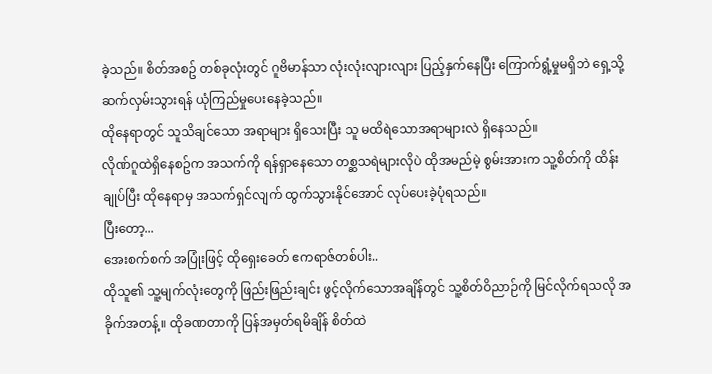ခဲ့သည်။ စိတ်အစဥ် တစ်ခုလုံးတွင် ဂူဗိမာန်သာ လုံးလုံးလျားလျား ပြည့်နှက်နေပြီး ကြောက်ရွံ့မှုမရှိဘဲ ရှေ့သို့ ဆက်လှမ်းသွားရန် ယုံကြည်မှုပေးနေခဲ့သည်။
ထိုနေရာတွင် သူသိချင်သော အရာများ ရှိသေးပြီး သူ မထိရဲသောအရာများလဲ ရှိနေသည်။
လိုဏ်ဂူထဲရှိနေစဥ်က အသက်ကို ရန်ရှာနေသော တစ္ဆသရဲများလိုပဲ ထိုအမည်မဲ့ စွမ်းအားက သူ့စိတ်ကို ထိန်းချုပ်ပြီး ထိုနေရာမှ အသက်ရှင်လျက် ထွက်သွားနိုင်အောင် လုပ်ပေးခဲ့ပုံရသည်။
ပြီးတော့...
အေးစက်စက် အပြုံးဖြင့် ထိုရှေးခေတ် ဧကရာဇ်တစ်ပါး..
ထိုသူ၏ သူ့မျက်လုံးတွေကို ဖြည်းဖြည်းချင်း ဖွင့်လိုက်သောအချိန်တွင် သူ့စိတ်ဝိညာဉ်ကို မြင်လိုက်ရသလို အခိုက်အတန့်။ ထိုခဏတာကို ပြန်အမှတ်ရမိချိန် စိတ်ထဲ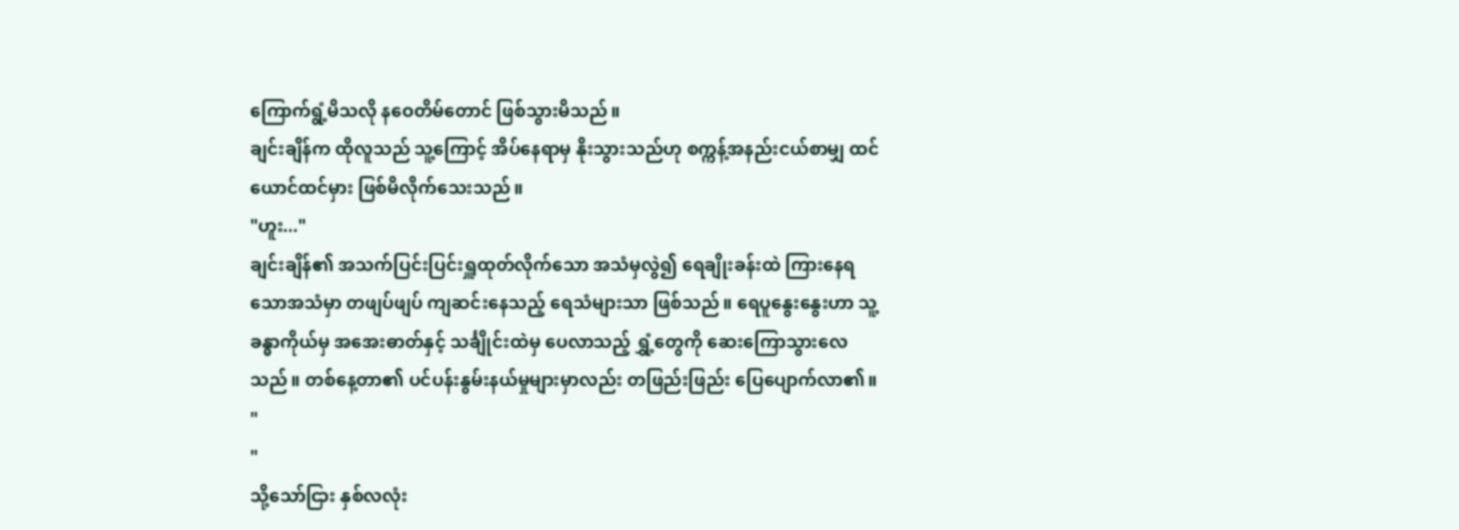ကြောက်ရွံ့မိသလို နဝေတိမ်တောင် ဖြစ်သွားမိသည်။
ချင်းချိန်က ထိုလူသည် သူ့ကြောင့် အိပ်နေရာမှ နိုးသွားသည်ဟု စက္ကန့်အနည်းငယ်စာမျှ ထင်ယောင်ထင်မှား ဖြစ်မိလိုက်သေးသည်။
"ဟူး..."
ချင်းချိန်၏ အသက်ပြင်းပြင်းရှူထုတ်လိုက်သော အသံမှလွဲ၍ ရေချိုးခန်းထဲ ကြားနေရသောအသံမှာ တဖျပ်ဖျပ် ကျဆင်းနေသည့် ရေသံများသာ ဖြစ်သည်။ ရေပူနွေးနွေးဟာ သူ့ခန္ဓာကိုယ်မှ အအေးဓာတ်နှင့် သင်္ချိုင်းထဲမှ ပေလာသည့် ရွှံ့တွေကို ဆေးကြောသွားလေသည်။ တစ်နေ့တာ၏ ပင်ပန်းနွမ်းနယ်မှုများမှာလည်း တဖြည်းဖြည်း ပြေပျောက်လာ၏။
"
"
သို့သော်ငြား နှစ်လလုံး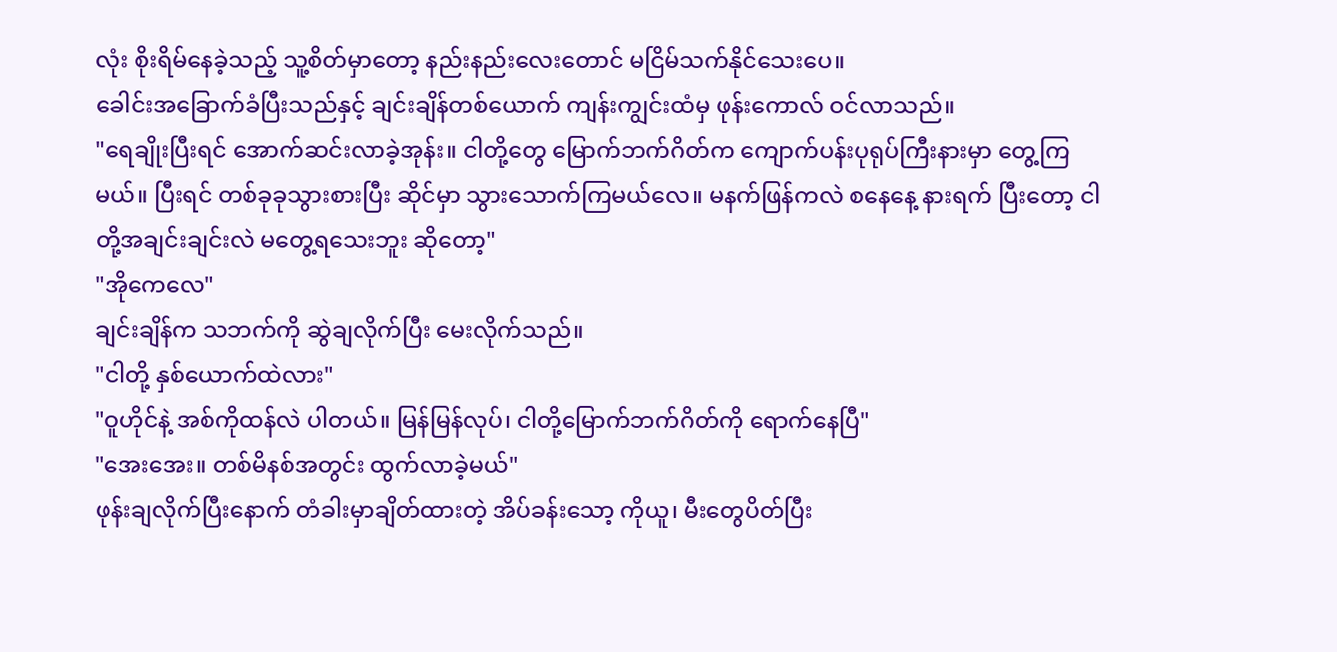လုံး စိုးရိမ်နေခဲ့သည့် သူ့စိတ်မှာတော့ နည်းနည်းလေးတောင် မငြိမ်သက်နိုင်သေးပေ။
ခေါင်းအခြောက်ခံပြီးသည်နှင့် ချင်းချိန်တစ်ယောက် ကျန်းကျွင်းထံမှ ဖုန်းကောလ် ဝင်လာသည်။
"ရေချိုးပြီးရင် အောက်ဆင်းလာခဲ့အုန်း။ ငါတို့တွေ မြောက်ဘက်ဂိတ်က ကျောက်ပန်းပုရုပ်ကြီးနားမှာ တွေ့ကြမယ်။ ပြီးရင် တစ်ခုခုသွားစားပြီး ဆိုင်မှာ သွားသောက်ကြမယ်လေ။ မနက်ဖြန်ကလဲ စနေနေ့ နားရက် ပြီးတော့ ငါတို့အချင်းချင်းလဲ မတွေ့ရသေးဘူး ဆိုတော့"
"အိုကေလေ"
ချင်းချိန်က သဘက်ကို ဆွဲချလိုက်ပြီး မေးလိုက်သည်။
"ငါတို့ နှစ်ယောက်ထဲလား"
"ဝူဟိုင်နဲ့ အစ်ကိုထန်လဲ ပါတယ်။ မြန်မြန်လုပ်၊ ငါတို့မြောက်ဘက်ဂိတ်ကို ရောက်နေပြီ"
"အေးအေး။ တစ်မိနစ်အတွင်း ထွက်လာခဲ့မယ်"
ဖုန်းချလိုက်ပြီးနောက် တံခါးမှာချိတ်ထားတဲ့ အိပ်ခန်းသော့ ကိုယူ၊ မီးတွေပိတ်ပြီး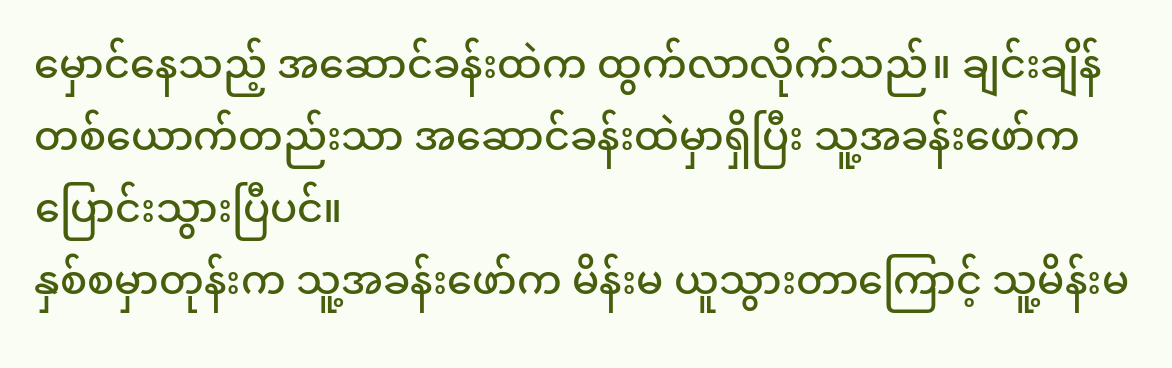မှောင်နေသည့် အဆောင်ခန်းထဲက ထွက်လာလိုက်သည်။ ချင်းချိန် တစ်ယောက်တည်းသာ အဆောင်ခန်းထဲမှာရှိပြီး သူ့အခန်းဖော်က ပြောင်းသွားပြီပင်။
နှစ်စမှာတုန်းက သူ့အခန်းဖော်က မိန်းမ ယူသွားတာကြောင့် သူ့မိန်းမ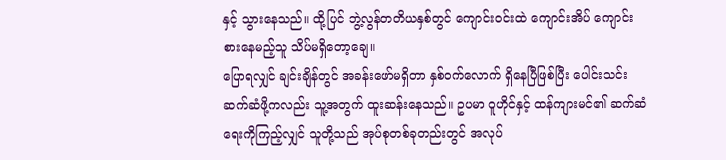နှင့် သွားနေသည်။ ထို့ပြင် ဘွဲ့လွန်တတိယနှစ်တွင် ကျောင်းဝင်းထဲ ကျောင်းအိပ် ကျောင်းစားနေမည့်သူ သိပ်မရှိတော့ချေ။
ပြောရလျှင် ချင်းချိန်တွင် အခန်းဖော်မရှိတာ နှစ်ဝက်လောက် ရှိနေပြီဖြစ်ပြီး ပေါင်းသင်းဆက်ဆံဖို့ကလည်း သူ့အတွက် ထူးဆန်းနေသည်။ ဥပမာ ဝူဟိုင်နှင့် ထန်ကျားမင်၏ ဆက်ဆံရေးကိုကြည့်လျှင် သူတို့သည် အုပ်စုတစ်ခုတည်းတွင် အလုပ်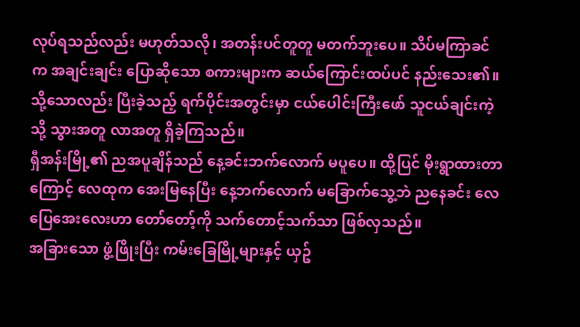လုပ်ရသည်လည်း မဟုတ်သလို၊ အတန်းပင်တူတူ မတက်ဘူးပေ။ သိပ်မကြာခင် က အချင်းချင်း ပြောဆိုသော စကားများက ဆယ်ကြောင်းထပ်ပင် နည်းသေး၏။ သို့သောလည်း ပြီးခဲ့သည့် ရက်ပိုင်းအတွင်းမှာ ငယ်ပေါင်းကြီးဖော် သူငယ်ချင်းကဲ့သို့ သွားအတူ လာအတူ ရှိခဲ့ကြသည်။
ရှီအန်းမြို့၏ ညအပူချိန်သည် နေ့ခင်းဘက်လောက် မပူပေ။ ထို့ပြင် မိုးရွာထားတာကြောင့် လေထုက အေးမြနေပြီး နေ့ဘက်လောက် မခြောက်သွေ့ဘဲ ညနေခင်း လေပြေအေးလေးဟာ တော်တော့်ကို သက်တောင့်သက်သာ ဖြစ်လှသည်။
အခြားသော ဖွံ့ဖြိုးပြီး ကမ်းခြေမြို့များနှင့် ယှဥ်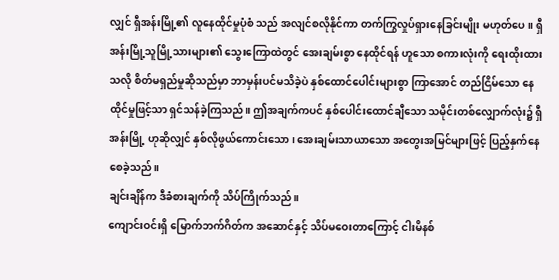လျှင် ရှီအန်းမြို့၏ လူနေထိုင်မှုပုံစံ သည် အလျင်စလိုနိုင်ကာ တက်ကြွလှုပ်ရှားနေခြင်းမျိုး မဟုတ်ပေ။ ရှီအန်းမြို့သူမြို့သားများ၏ သွေးကြောထဲတွင် အေးချမ်းစွာ နေထိုင်ရန် ဟူသော စကားလုံးကို ရေးထိုးထားသလို စိတ်မရှည်မှုဆိုသည်မှာ ဘာမှန်းပင်မသိခဲ့ပဲ နှစ်ထောင်ပေါင်းများစွာ ကြာအောင် တည်ငြိမ်သော နေထိုင်မှုဖြင့်သာ ရှင်သန်ခဲ့ကြသည်။ ဤအချက်ကပင် နှစ်ပေါင်းထောင်ချီသော သမိုင်းတစ်လျှောက်လုံး၌ ရှီအန်းမြို့ ဟုဆိုလျှင် နှစ်လိုဖွယ်ကောင်းသော၊ အေးချမ်းသာယာသော အတွေးအမြင်များဖြင့် ပြည့်နှက်နေစေခဲ့သည်။
ချင်းချိန်က ဒီခံစားချက်ကို သိပ်ကြိုက်သည်။
ကျောင်းဝင်းရှိ မြောက်ဘက်ဂိတ်က အဆောင်နှင့် သိပ်မဝေးတာကြောင့် ငါးမိနစ်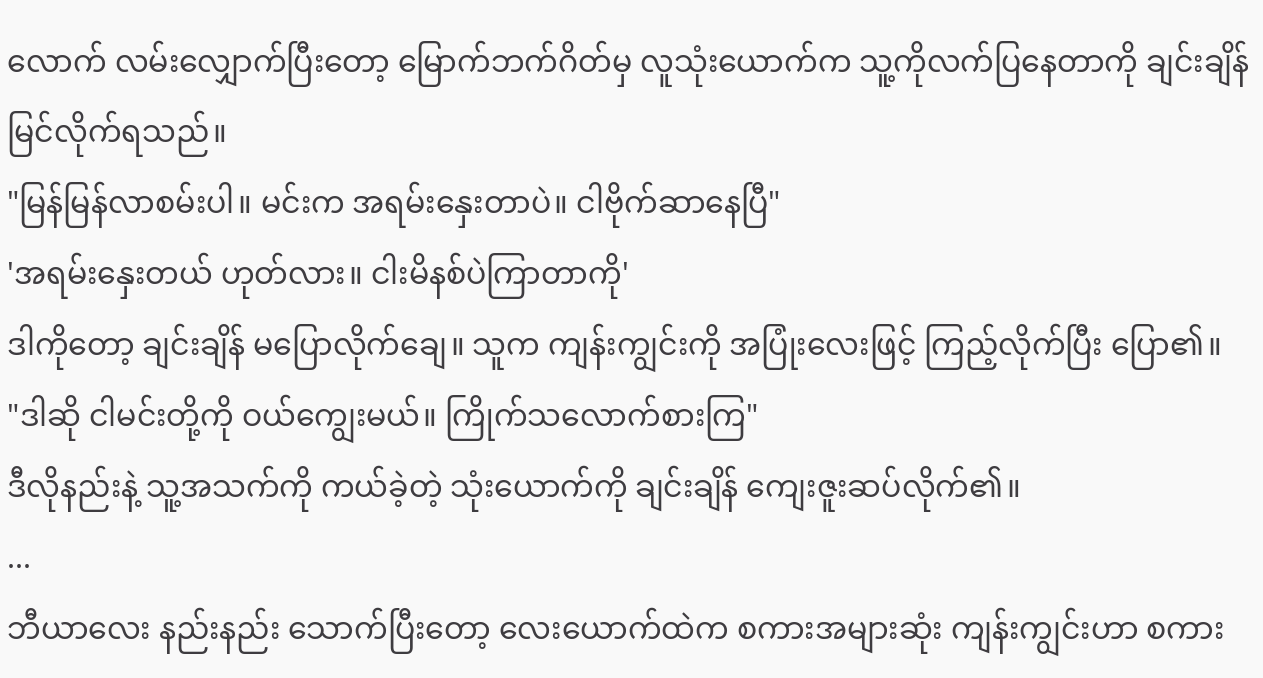လောက် လမ်းလျှောက်ပြီးတော့ မြောက်ဘက်ဂိတ်မှ လူသုံးယောက်က သူ့ကိုလက်ပြနေတာကို ချင်းချိန် မြင်လိုက်ရသည်။
"မြန်မြန်လာစမ်းပါ။ မင်းက အရမ်းနှေးတာပဲ။ ငါဗိုက်ဆာနေပြီ"
'အရမ်းနှေးတယ် ဟုတ်လား။ ငါးမိနစ်ပဲကြာတာကို'
ဒါကိုတော့ ချင်းချိန် မပြောလိုက်ချေ။ သူက ကျန်းကျွင်းကို အပြုံးလေးဖြင့် ကြည့်လိုက်ပြီး ပြော၏။
"ဒါဆို ငါမင်းတို့ကို ဝယ်ကျွေးမယ်။ ကြိုက်သလောက်စားကြ"
ဒီလိုနည်းနဲ့ သူ့အသက်ကို ကယ်ခဲ့တဲ့ သုံးယောက်ကို ချင်းချိန် ကျေးဇူးဆပ်လိုက်၏။
...
ဘီယာလေး နည်းနည်း သောက်ပြီးတော့ လေးယောက်ထဲက စကားအများဆုံး ကျန်းကျွင်းဟာ စကား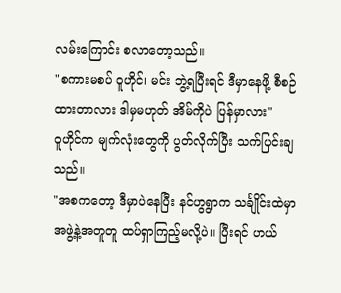လမ်းကြောင်း စလာတော့သည်။
"စကားမစပ် ဝူဟိုင်၊ မင်း ဘွဲ့ရပြီးရင် ဒီမှာနေဖို့ စီစဉ်ထားတာလား ဒါမှမဟုတ် အိမ်ကိုပဲ ပြန်မှာလား"
ဝူဟိုင်က မျက်လုံးတွေကို ပွတ်လိုက်ပြီး သက်ပြင်းချသည်။
"အစကတော့ ဒီမှာပဲနေပြီး နင်ဟွရွာက သင်္ချိုင်းထဲမှာ အဖွဲ့နဲ့အတူတူ ထပ်ရှာကြည့်မလို့ပဲ။ ပြီးရင် ဟယ်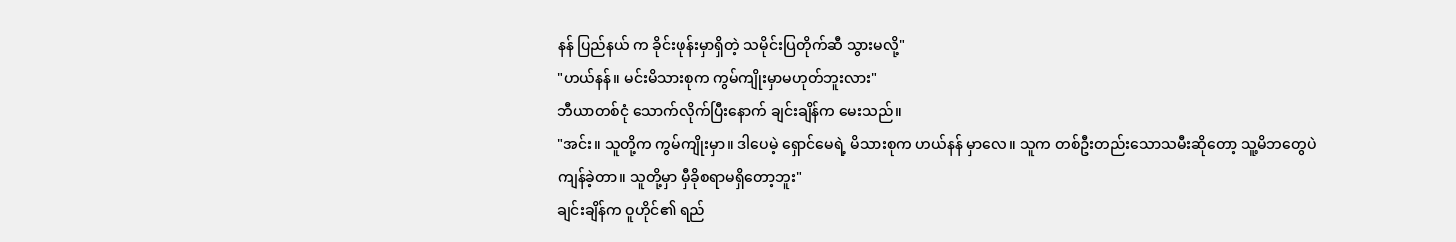နန် ပြည်နယ် က ခိုင်းဖုန်းမှာရှိတဲ့ သမိုင်းပြတိုက်ဆီ သွားမလို့"
"ဟယ်နန်။ မင်းမိသားစုက ကွမ်ကျိုးမှာမဟုတ်ဘူးလား"
ဘီယာတစ်ငုံ သောက်လိုက်ပြီးနောက် ချင်းချိန်က မေးသည်။
"အင်း။ သူတို့က ကွမ်ကျိုးမှာ။ ဒါပေမဲ့ ရှောင်မေရဲ့ မိသားစုက ဟယ်နန် မှာလေ။ သူက တစ်ဦးတည်းသောသမီးဆိုတော့ သူ့မိဘတွေပဲ ကျန်ခဲ့တာ။ သူတို့မှာ မှီခိုစရာမရှိတော့ဘူး"
ချင်းချိန်က ဝူဟိုင်၏ ရည်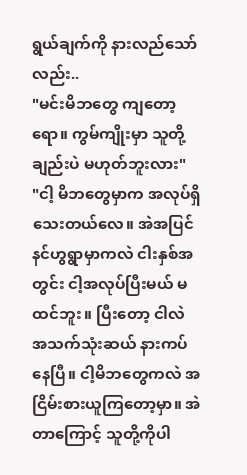ရွယ်ချက်ကို နားလည်သော်လည်း..
"မင်းမိဘတွေ ကျတော့ရော။ ကွမ်ကျိုးမှာ သူတို့ချည်းပဲ မဟုတ်ဘူးလား"
"ငါ့ မိဘတွေမှာက အလုပ်ရှိသေးတယ်လေ။ အဲအပြင် နင်ဟွရွာမှာကလဲ ငါးနှစ်အတွင်း ငါ့အလုပ်ပြီးမယ် မထင်ဘူး။ ပြီးတော့ ငါလဲ အသက်သုံးဆယ် နားကပ်နေပြီ။ ငါ့မိဘတွေကလဲ အငြိမ်းစားယူကြတော့မှာ။ အဲတာကြောင့် သူတို့ကိုပါ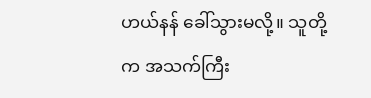ဟယ်နန် ခေါ်သွားမလို့။ သူတို့က အသက်ကြီး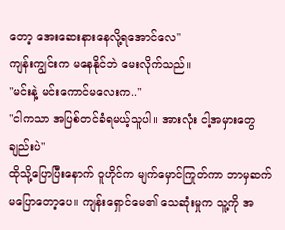တော့ အေးဆေးနားနေလို့ရအောင်လေ"
ကျန်းကျွင်းက မနေနိုင်ဘဲ မေးလိုက်သည်။
"မင်းနဲ့ မင်းကောင်မလေးက.."
"ငါကသာ အပြစ်တင်ခံရမယ့်သူပါ။ အားလုံး ငါ့အမှားတွေချည်းပဲ"
ထိုသို့ပြောပြီးနောက် ဝူဟိုင်က မျက်မှောင်ကြုတ်ကာ ဘာမှဆက်မပြောတော့ပေ။ ကျန်းရှောင်မေ၏ သေဆုံးမှုက သူ့ကို အ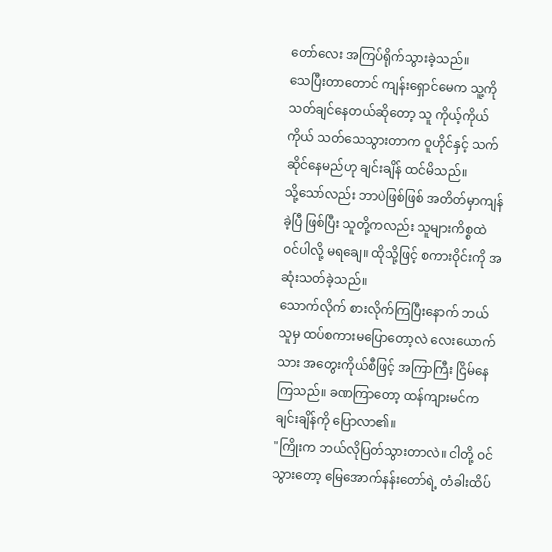တော်လေး အကြပ်ရိုက်သွားခဲ့သည်။
သေပြီးတာတောင် ကျန်းရှောင်မေက သူ့ကိုသတ်ချင်နေတယ်ဆိုတော့ သူ ကိုယ့်ကိုယ်ကိုယ် သတ်သေသွားတာက ဝူဟိုင်နှင့် သက်ဆိုင်နေမည်ဟု ချင်းချိန် ထင်မိသည်။
သို့သော်လည်း ဘာပဲဖြစ်ဖြစ် အတိတ်မှာကျန်ခဲ့ပြီ ဖြစ်ပြီး သူတို့ကလည်း သူများကိစ္စထဲ ဝင်ပါလို့ မရချေ။ ထိုသို့ဖြင့် စကားဝိုင်းကို အဆုံးသတ်ခဲ့သည်။
သောက်လိုက် စားလိုက်ကြပြီးနောက် ဘယ်သူမှ ထပ်စကားမပြောတော့လဲ လေးယောက်သား အတွေးကိုယ်စီဖြင့် အကြာကြီး ငြိမ်နေကြသည်။ ခဏကြာတော့ ထန်ကျားမင်က ချင်းချိန်ကို ပြောလာ၏။
"ကြိုးက ဘယ်လိုပြတ်သွားတာလဲ။ ငါတို့ ဝင်သွားတော့ မြေအောက်နန်းတော်ရဲ့ တံခါးထိပ်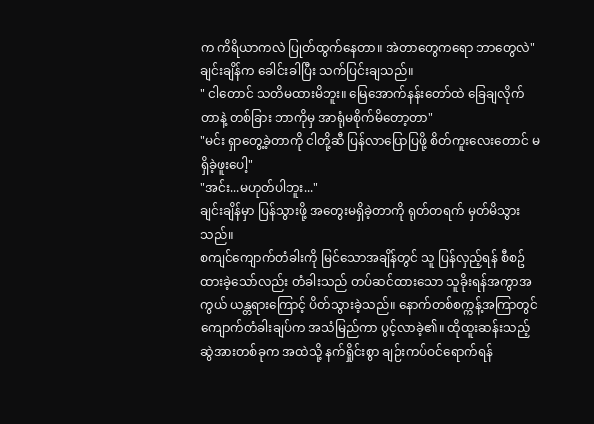က ကိရိယာကလဲ ပြုတ်ထွက်နေတာ။ အဲတာတွေကရော ဘာတွေလဲ"
ချင်းချိန်က ခေါင်းခါပြီး သက်ပြင်းချသည်။
" ငါတောင် သတိမထားမိဘူး။ မြေအောက်နန်းတော်ထဲ ခြေချလိုက်တာနဲ့ တစ်ခြား ဘာကိုမှ အာရုံမစိုက်မိတော့တာ"
"မင်း ရှာတွေ့ခဲ့တာကို ငါတို့ဆီ ပြန်လာပြောပြဖို့ စိတ်ကူးလေးတောင် မရှိခဲ့ဖူးပေါ့"
"အင်း...မဟုတ်ပါဘူး..."
ချင်းချိန်မှာ ပြန်သွားဖို့ အတွေးမရှိခဲ့တာကို ရုတ်တရက် မှတ်မိသွားသည်။
စကျင်ကျောက်တံခါးကို မြင်သောအချိန်တွင် သူ ပြန်လှည့်ရန် စီစဥ်ထားခဲ့သော်လည်း တံခါးသည် တပ်ဆင်ထားသော သူခိုးရန်အကွာအကွယ် ယန္တရားကြောင့် ပိတ်သွားခဲ့သည်။ နောက်တစ်စက္ကန့်အကြာတွင် ကျောက်တံခါးချပ်က အသံမြည်ကာ ပွင့်လာခဲ့၏။ ထိုထူးဆန်းသည့် ဆွဲအားတစ်ခုက အထဲသို့ နက်ရှိုင်းစွာ ချဉ်းကပ်ဝင်ရောက်ရန်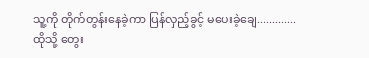သူ့ကို တိုက်တွန်းနေခဲ့ကာ ပြန်လှည့်ခွင့် မပေးခဲ့ချေ.............
ထိုသို့ တွေး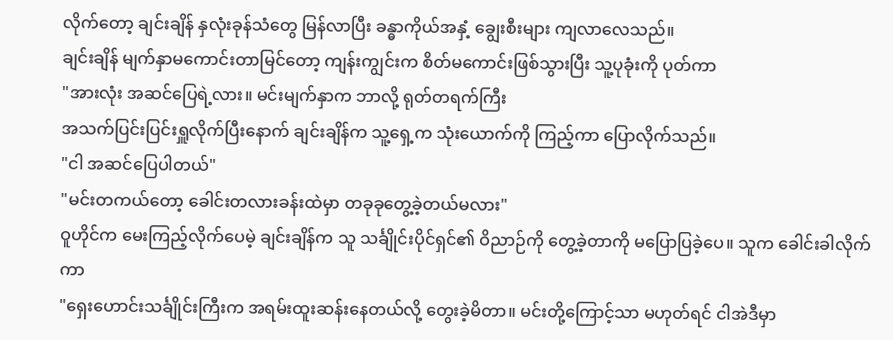လိုက်တော့ ချင်းချိန် နှလုံးခုန်သံတွေ မြန်လာပြီး ခန္ဓာကိုယ်အနှံ့ ချွေးစီးများ ကျလာလေသည်။
ချင်းချိန် မျက်နှာမကောင်းတာမြင်တော့ ကျန်းကျွင်းက စိတ်မကောင်းဖြစ်သွားပြီး သူ့ပုခုံးကို ပုတ်ကာ
"အားလုံး အဆင်ပြေရဲ့လား။ မင်းမျက်နှာက ဘာလို့ ရုတ်တရက်ကြီး
အသက်ပြင်းပြင်းရှူလိုက်ပြီးနောက် ချင်းချိန်က သူ့ရှေ့က သုံးယောက်ကို ကြည့်ကာ ပြောလိုက်သည်။
"ငါ အဆင်ပြေပါတယ်"
"မင်းတကယ်တော့ ခေါင်းတလားခန်းထဲမှာ တခုခုတွေ့ခဲ့တယ်မလား"
ဝူဟိုင်က မေးကြည့်လိုက်ပေမဲ့ ချင်းချိန်က သူ သင်္ချိုင်းပိုင်ရှင်၏ ဝိညာဉ်ကို တွေ့ခဲ့တာကို မပြောပြခဲ့ပေ။ သူက ခေါင်းခါလိုက်ကာ
"ရှေးဟောင်းသင်္ချိုင်းကြီးက အရမ်းထူးဆန်းနေတယ်လို့ တွေးခဲ့မိတာ။ မင်းတို့ကြောင့်သာ မဟုတ်ရင် ငါအဲဒီမှာ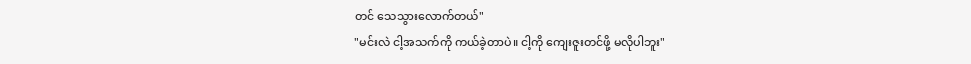တင် သေသွားလောက်တယ်"
"မင်းလဲ ငါ့အသက်ကို ကယ်ခဲ့တာပဲ။ ငါ့ကို ကျေးဇူးတင်ဖို့ မလိုပါဘူး"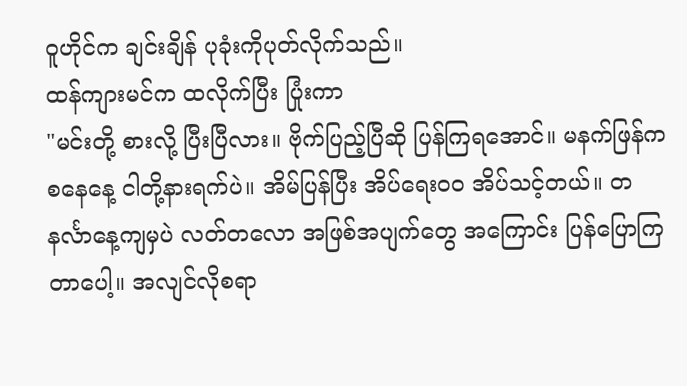ဝူဟိုင်က ချင်းချိန် ပုခုံးကိုပုတ်လိုက်သည်။
ထန်ကျားမင်က ထလိုက်ပြီး ပြုံးကာ
"မင်းတို့ စားလို့ ပြီးပြီလား။ ဗိုက်ပြည့်ပြီဆို ပြန်ကြရအောင်။ မနက်ဖြန်က စနေနေ့ ငါတို့နားရက်ပဲ။ အိမ်ပြန်ပြီး အိပ်ရေးဝဝ အိပ်သင့်တယ်။ တနင်္လာနေ့ကျမှပဲ လတ်တလော အဖြစ်အပျက်တွေ အကြောင်း ပြန်ပြောကြတာပေါ့။ အလျင်လိုစရာ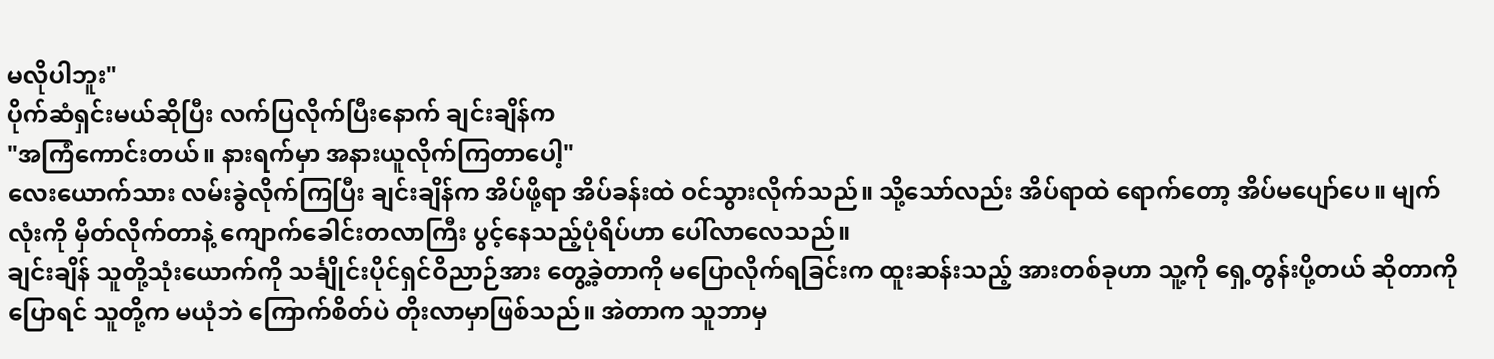မလိုပါဘူး"
ပိုက်ဆံရှင်းမယ်ဆိုပြီး လက်ပြလိုက်ပြီးနောက် ချင်းချိန်က
"အကြံကောင်းတယ်။ နားရက်မှာ အနားယူလိုက်ကြတာပေါ့"
လေးယောက်သား လမ်းခွဲလိုက်ကြပြီး ချင်းချိန်က အိပ်ဖို့ရာ အိပ်ခန်းထဲ ဝင်သွားလိုက်သည်။ သို့သော်လည်း အိပ်ရာထဲ ရောက်တော့ အိပ်မပျော်ပေ။ မျက်လုံးကို မှိတ်လိုက်တာနဲ့ ကျောက်ခေါင်းတလာကြီး ပွင့်နေသည့်ပုံရိပ်ဟာ ပေါ်လာလေသည်။
ချင်းချိန် သူတို့သုံးယောက်ကို သင်္ချိုင်းပိုင်ရှင်ဝိညာဉ်အား တွေ့ခဲ့တာကို မပြောလိုက်ရခြင်းက ထူးဆန်းသည့် အားတစ်ခုဟာ သူ့ကို ရှေ့တွန်းပို့တယ် ဆိုတာကိုပြောရင် သူတို့က မယုံဘဲ ကြောက်စိတ်ပဲ တိုးလာမှာဖြစ်သည်။ အဲတာက သူဘာမှ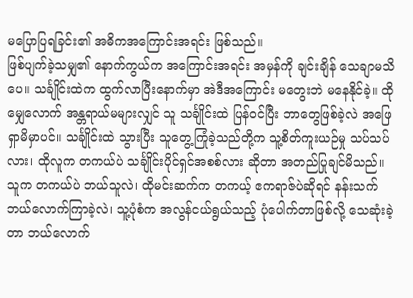မပြောပြရခြင်း၏ အဓိကအကြောင်းအရင်း ဖြစ်သည်။
ဖြစ်ပျက်ခဲ့သမျှ၏ နောက်ကွယ်က အကြောင်းအရင်း အမှန်ကို ချင်းချိန် သေချာမသိပေ။ သင်္ချိုင်းထဲက ထွက်လာပြီးနောက်မှာ အဲဒီအကြောင်း မတွေးဘဲ မနေနိုင်ခဲ့။ ထိုမျှေလောက် အန္တရာယ်မများလျှင် သူ သင်္ချိုင်းထဲ ပြန်ဝင်ပြီး ဘာတွေဖြစ်ခဲ့လဲ အဖြေရှာမိမှာပင်။ သင်္ချိုင်းထဲ သွားပြီး သူတွေ့ကြုံခဲ့သည်တို့က သူ့စိတ်ကူးယဉ်မှု သပ်သပ်လား၊ ထိုလူက တကယ်ပဲ သင်္ချိုင်းပိုင်ရှင်အစစ်လား ဆိုတာ အတည်ပြုချင်မိသည်။ သူက တကယ်ပဲ ဘယ်သူလဲ၊ ထိုမင်းဆက်က တကယ့် ဧကရာဇ်ပဲဆိုရင် နန်းသက် ဘယ်လောက်ကြာခဲ့လဲ၊ သူ့ပုံစံက အလွန်ငယ်ရွယ်သည့် ပုံပေါက်တာဖြစ်လို့ သေဆုံးခဲ့တာ ဘယ်လောက်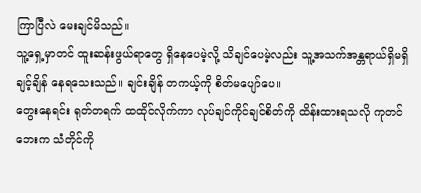ကြာပြီလဲ မေးချင်မိသည်။
သူ့ရှေ့မှာတင် ထူးဆန်းဖွယ်ရာတွေ ရှိနေပေမဲ့လို့ သိချင်ပေမဲ့လည်း သူ့အသက်အန္တရာယ်ရှိမရှိ ချင့်ချိန် နေရသေးသည်။ ချင်းချိန် တကယ့်ကို စိတ်မပျော်ပေ။
တွေးနေရင်း ရုတ်တရက် ထထိုင်လိုက်ကာ လုပ်ချင်ကိုင်ချင်စိတ်ကို ထိန်းထားရသလို ကုတင်ဘေးက သံတိုင်ကို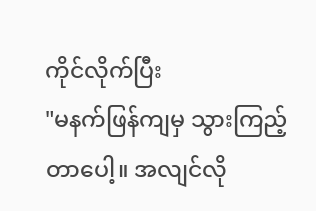ကိုင်လိုက်ပြီး
"မနက်ဖြန်ကျမှ သွားကြည့်တာပေါ့။ အလျင်လို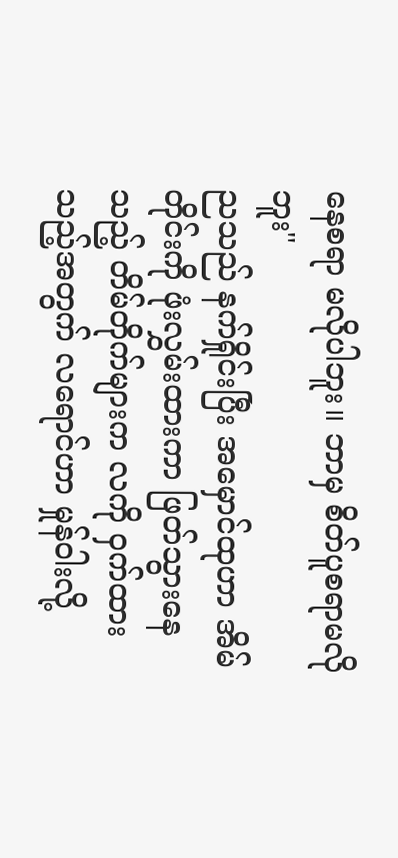နေစရာ မလိုပါဘူး။ ဘာမှ စိတ်ပူစရာမလိုဘူး"
ညသည် နက်ရှိုင်းပြီး အမှောင်ထုဟာ အိမ်တိုင်းကို ဖုံးလွှမ်းထားကာ ဖြတ်သွားနေသည့် တိမ်တိုက်များက လကို ဝှက်ထားသည့်အတွက် လရောင်ဟာ မှုန်ဝါးလို့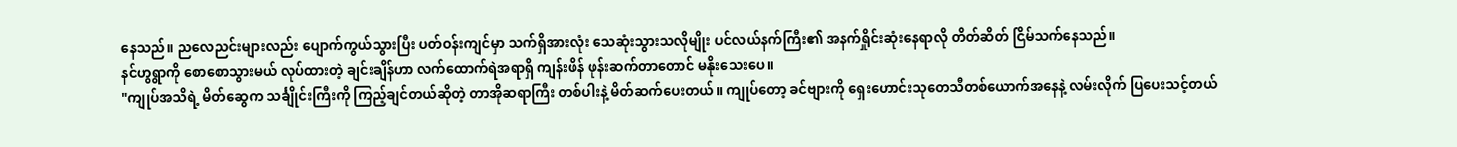နေသည်။ ညလေညင်းများလည်း ပျောက်ကွယ်သွားပြီး ပတ်ဝန်းကျင်မှာ သက်ရှိအားလုံး သေဆုံးသွားသလိုမျိုး ပင်လယ်နက်ကြီး၏ အနက်ရှိုင်းဆုံးနေရာလို တိတ်ဆိတ် ငြိမ်သက်နေသည်။
နင်ဟွရွာကို စောစောသွားမယ် လုပ်ထားတဲ့ ချင်းချိန်ဟာ လက်ထောက်ရဲအရာရှိ ကျန်းဖိန် ဖုန်းဆက်တာတောင် မနိုးသေးပေ။
"ကျုပ်အသိရဲ့ မိတ်ဆွေက သင်္ချိုင်းကြီးကို ကြည့်ချင်တယ်ဆိုတဲ့ တာအိုဆရာကြီး တစ်ပါးနဲ့ မိတ်ဆက်ပေးတယ်။ ကျုပ်တော့ ခင်ဗျားကို ရှေးဟောင်းသုတေသီတစ်ယောက်အနေနဲ့ လမ်းလိုက် ပြပေးသင့်တယ်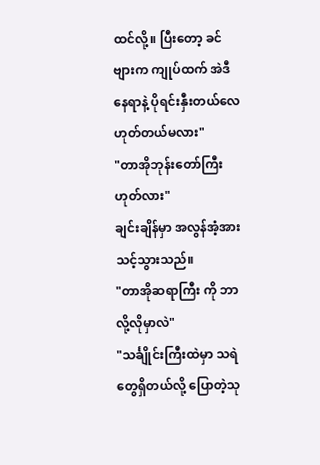ထင်လို့။ ပြီးတော့ ခင်ဗျားက ကျုပ်ထက် အဲဒီနေရာနဲ့ ပိုရင်းနှီးတယ်လေ ဟုတ်တယ်မလား"
"တာအိုဘုန်းတော်ကြီးဟုတ်လား"
ချင်းချိန်မှာ အလွန်အံ့အားသင့်သွားသည်။
"တာအိုဆရာကြီး ကို ဘာလို့လိုမှာလဲ"
"သင်္ချိုင်းကြီးထဲမှာ သရဲတွေရှိတယ်လို့ ပြောတဲ့သု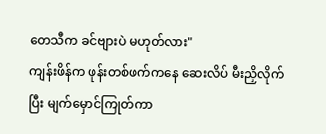တေသီက ခင်ဗျားပဲ မဟုတ်လား"
ကျန်းဖိန်က ဖုန်းတစ်ဖက်ကနေ ဆေးလိပ် မီးညှိလိုက်ပြီး မျက်မှောင်ကြုတ်ကာ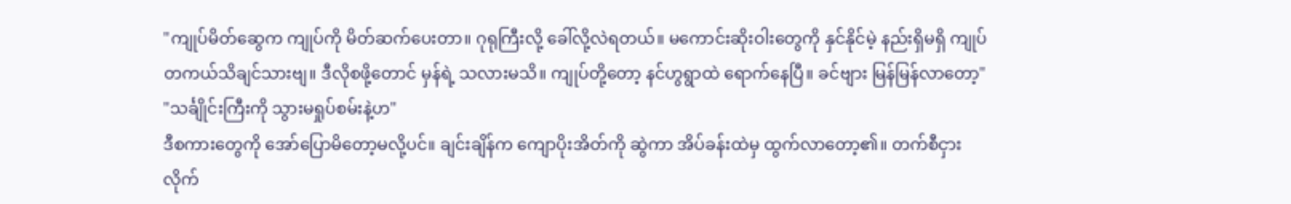"ကျုပ်မိတ်ဆွေက ကျုပ်ကို မိတ်ဆက်ပေးတာ။ ဂုရုကြီးလို့ ခေါ်လို့လဲရတယ်။ မကောင်းဆိုးဝါးတွေကို နှင်နိုင်မဲ့ နည်းရှိမရှိ ကျုပ် တကယ်သိချင်သားဗျ။ ဒီလိုစဖို့တောင် မှန်ရဲ့ သလားမသိ။ ကျုပ်တို့တော့ နင်ဟွရွာထဲ ရောက်နေပြီ။ ခင်ဗျား မြန်မြန်လာတော့"
"သင်္ချိုင်းကြီးကို သွားမရှုပ်စမ်းနဲ့ဟ"
ဒီစကားတွေကို အော်ပြောမိတော့မလို့ပင်။ ချင်းချိန်က ကျောပိုးအိတ်ကို ဆွဲကာ အိပ်ခန်းထဲမှ ထွက်လာတော့၏။ တက်စီငှားလိုက်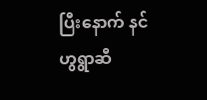ပြီးနောက် နင်ဟွရွာဆီ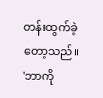တန်းထွက်ခဲ့တော့သည်။
'ဘာကို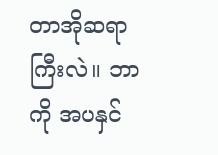တာအိုဆရာကြီးလဲ။ ဘာကို အပနှင်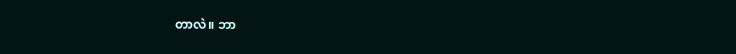တာလဲ။ ဘာ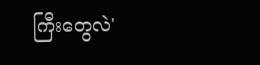ကြီးတွေလဲ'